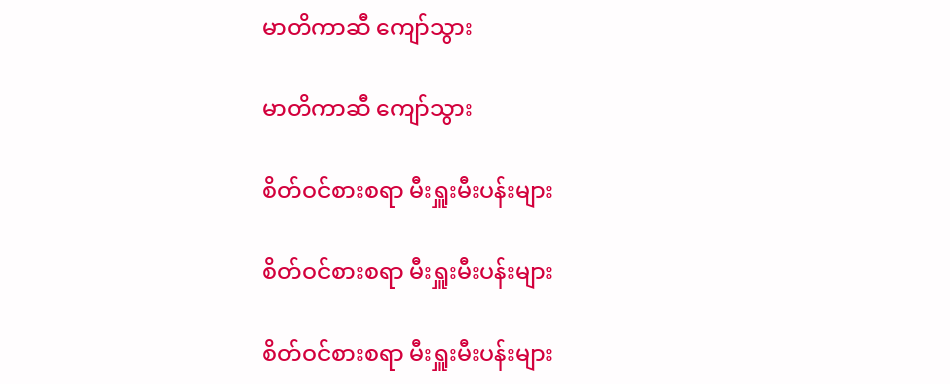မာတိကာဆီ ကျော်သွား

မာတိကာဆီ ကျော်သွား

စိတ်ဝင်စားစရာ မီးရှူးမီးပန်းများ

စိတ်ဝင်စားစရာ မီးရှူးမီးပန်းများ

စိတ်ဝင်စားစရာ မီးရှူးမီးပန်းများ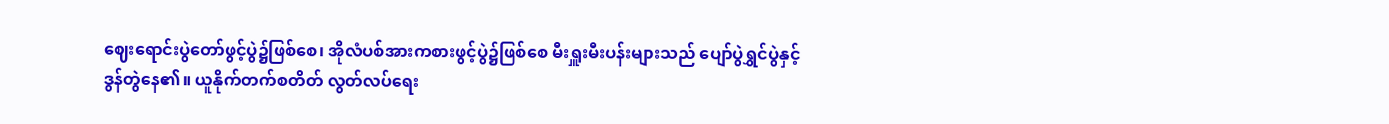ဈေးရောင်းပွဲတော်ဖွင့်ပွဲ၌ဖြစ်စေ၊ အိုလံပစ်အားကစားဖွင့်ပွဲ၌ဖြစ်စေ မီးရှူးမီးပန်းများသည် ပျော်ပွဲရွှင်ပွဲနှင့် ဒွန်တွဲနေ၏။ ယူနိုက်တက်စတိတ် လွတ်လပ်ရေး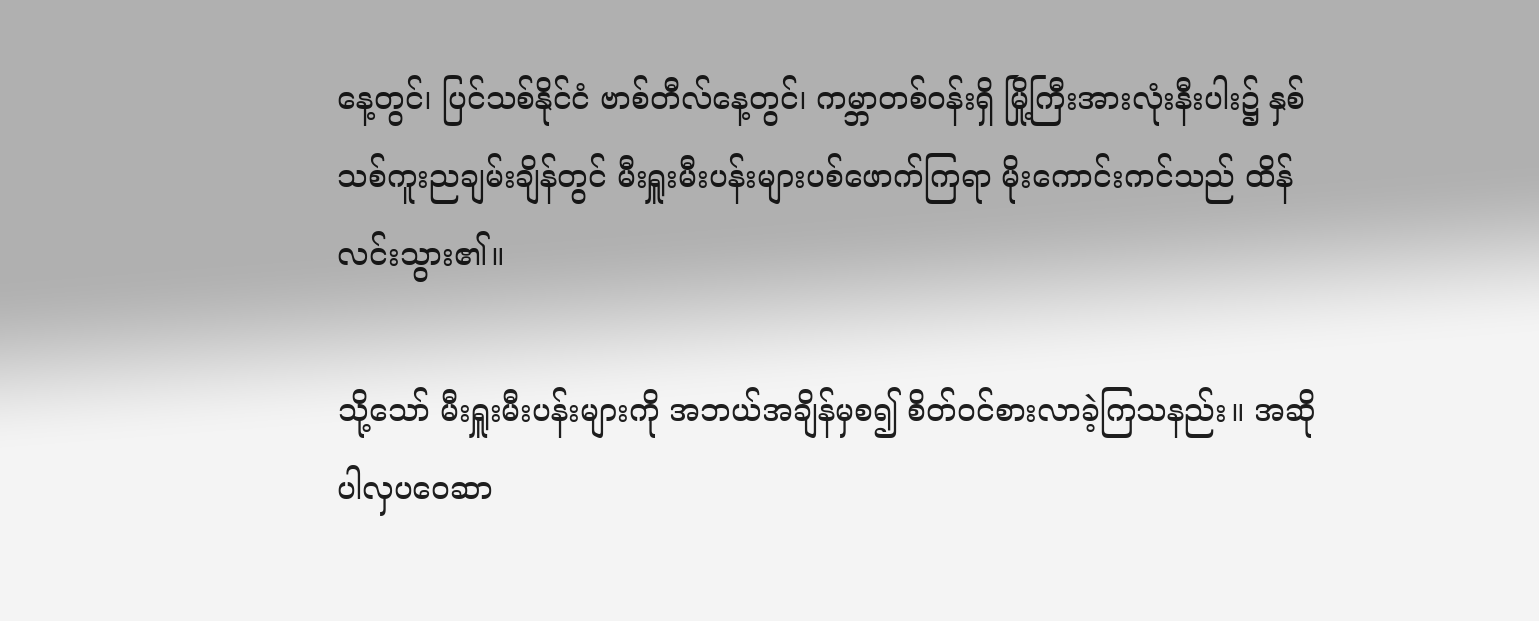နေ့တွင်၊ ပြင်သစ်နိုင်ငံ ဗာစ်တီလ်နေ့တွင်၊ ကမ္ဘာတစ်ဝန်းရှိ မြို့ကြီးအားလုံးနီးပါး၌ နှစ်သစ်ကူးညချမ်းချိန်တွင် မီးရှူးမီးပန်းများပစ်ဖောက်ကြရာ မိုးကောင်းကင်သည် ထိန်လင်းသွား၏။

သို့သော် မီးရှူးမီးပန်းများကို အဘယ်အချိန်မှစ၍ စိတ်ဝင်စားလာခဲ့ကြသနည်း။ အဆိုပါလှပဝေဆာ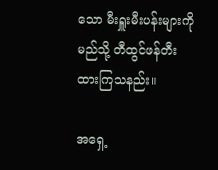သော မီးရှူးမီးပန်းများကို မည်သို့ တီထွင်ဖန်တီးထားကြသနည်း။

အရှေ့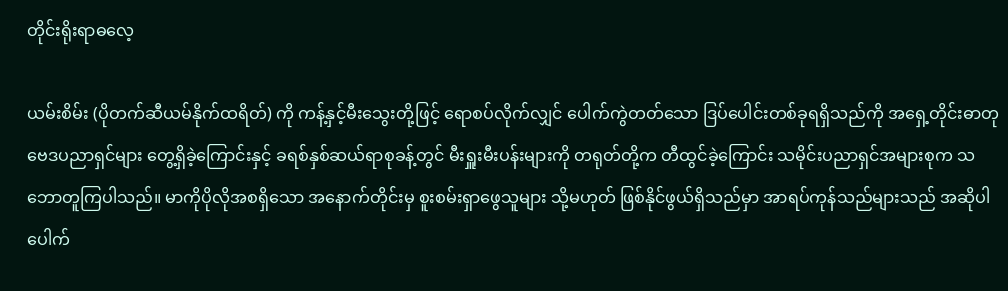တိုင်းရိုးရာဓလေ့

ယမ်းစိမ်း (ပိုတက်ဆီယမ်နိုက်ထရိတ်) ကို ကန့်နှင့်မီးသွေးတို့ဖြင့် ရောစပ်လိုက်လျှင် ပေါက်ကွဲတတ်သော ဒြပ်ပေါင်းတစ်ခုရရှိသည်ကို အရှေ့တိုင်းဓာတုဗေဒပညာရှင်များ တွေ့ရှိခဲ့ကြောင်းနှင့် ခရစ်နှစ်ဆယ်ရာစုခန့်တွင် မီးရှူးမီးပန်းများကို တရုတ်တို့က တီထွင်ခဲ့ကြောင်း သမိုင်းပညာရှင်အများစုက သဘောတူကြပါသည်။ မာကိုပိုလိုအစရှိသော အနောက်တိုင်းမှ စူးစမ်းရှာဖွေသူများ သို့မဟုတ် ဖြစ်နိုင်ဖွယ်ရှိသည်မှာ အာရပ်ကုန်သည်များသည် အဆိုပါပေါက်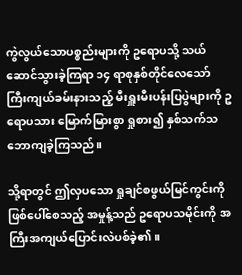ကွဲလွယ်သောပစ္စည်းများကို ဥရောပသို့ သယ်ဆောင်သွားခဲ့ကြရာ ၁၄ ရာစုနှစ်တိုင်လေသော် ကြီးကျယ်ခမ်းနားသည့် မီးရှူးမီးပန်းပြပွဲများကို ဥရောပသား မြောက်မြားစွာ ရှုစား၍ နှစ်သက်သဘောကျခဲ့ကြသည်။

သို့ရာတွင် ဤလှပသော ရှုချင်စဖွယ်မြင်ကွင်းကိုဖြစ်ပေါ်စေသည့် အမှုန့်သည် ဥရောပသမိုင်းကို အကြီးအကျယ်ပြောင်းလဲပစ်ခဲ့၏။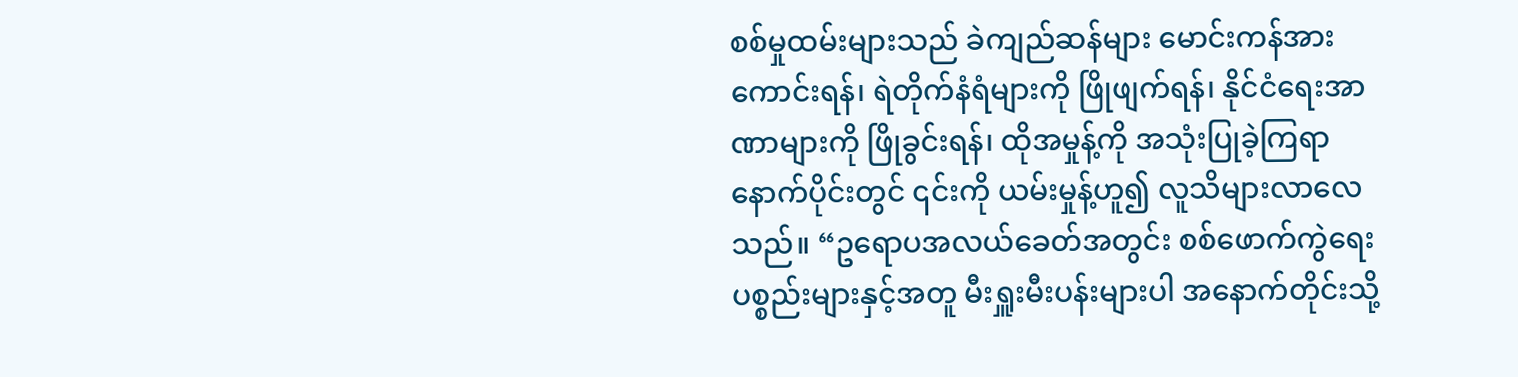စစ်မှုထမ်းများသည် ခဲကျည်ဆန်များ မောင်းကန်အားကောင်းရန်၊ ရဲတိုက်နံရံများကို ဖြိုဖျက်ရန်၊ နိုင်ငံရေးအာဏာများကို ဖြိုခွင်းရန်၊ ထိုအမှုန့်ကို အသုံးပြုခဲ့ကြရာ နောက်ပိုင်းတွင် ၎င်းကို ယမ်းမှုန့်ဟူ၍ လူသိများလာလေသည်။ “ဥရောပအလယ်ခေတ်အတွင်း စစ်ဖောက်ကွဲရေးပစ္စည်းများနှင့်အတူ မီးရှူးမီးပန်းများပါ အနောက်တိုင်းသို့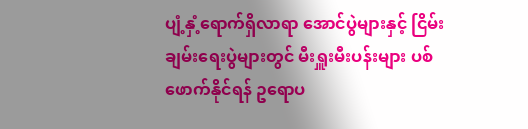ပျံ့နှံ့ရောက်ရှိလာရာ အောင်ပွဲများနှင့် ငြိမ်းချမ်းရေးပွဲများတွင် မီးရှူးမီးပန်းများ ပစ်ဖောက်နိုင်ရန် ဥရောပ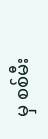မှ စစ်မီး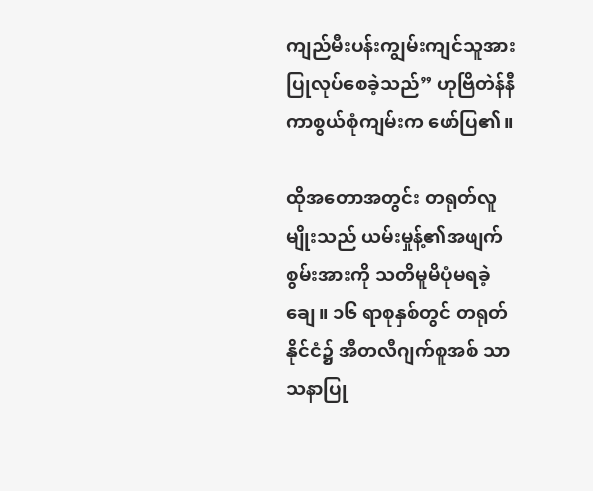ကျည်မီးပန်းကျွမ်းကျင်သူအား ပြုလုပ်စေခဲ့သည်” ဟုဗြိတဲန်နီကာစွယ်စုံကျမ်းက ဖော်ပြ၏။

ထိုအတောအတွင်း တရုတ်လူမျိုးသည် ယမ်းမှုန့်၏အဖျက်စွမ်းအားကို သတိမူမိပုံမရခဲ့ချေ။ ၁၆ ရာစုနှစ်တွင် တရုတ်နိုင်ငံ၌ အီတလီဂျက်စူအစ် သာသနာပြု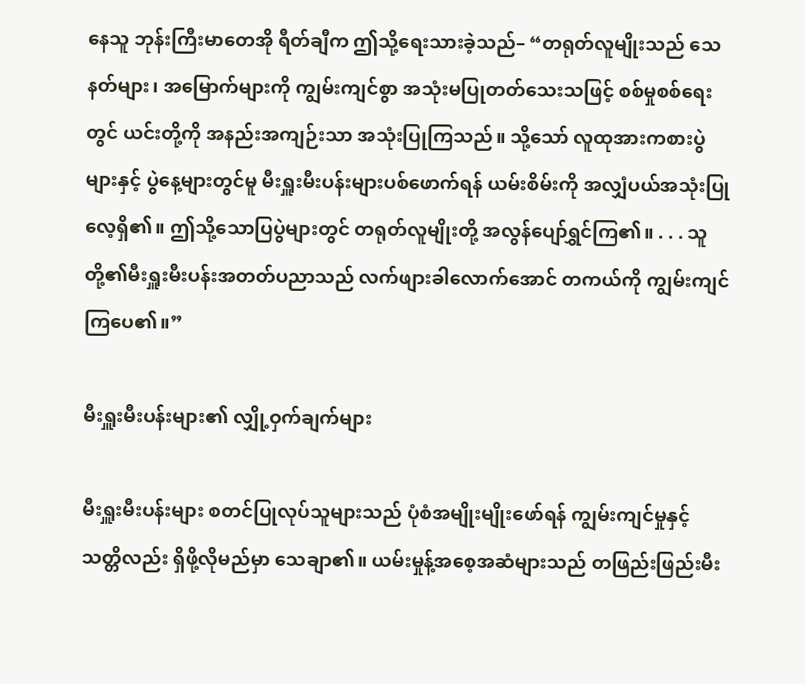နေသူ ဘုန်းကြီးမာတေအို ရီတ်ချီက ဤသို့ရေးသားခဲ့သည်– “တရုတ်လူမျိုးသည် သေနတ်များ၊ အမြောက်များကို ကျွမ်းကျင်စွာ အသုံးမပြုတတ်သေးသဖြင့် စစ်မှုစစ်ရေးတွင် ယင်းတို့ကို အနည်းအကျဉ်းသာ အသုံးပြုကြသည်။ သို့သော် လူထုအားကစားပွဲများနှင့် ပွဲနေ့များတွင်မူ မီးရှူးမီးပန်းများပစ်ဖောက်ရန် ယမ်းစိမ်းကို အလျှံပယ်အသုံးပြုလေ့ရှိ၏။ ဤသို့သောပြပွဲများတွင် တရုတ်လူမျိုးတို့ အလွန်ပျော်ရွှင်ကြ၏။ . . . သူတို့၏မီးရှူးမီးပန်းအတတ်ပညာသည် လက်ဖျားခါလောက်အောင် တကယ်ကို ကျွမ်းကျင်ကြပေ၏။”

မီးရှူးမီးပန်းများ၏ လျှို့ဝှက်ချက်များ

မီးရှူးမီးပန်းများ စတင်ပြုလုပ်သူများသည် ပုံစံအမျိုးမျိုးဖော်ရန် ကျွမ်းကျင်မှုနှင့် သတ္တိလည်း ရှိဖို့လိုမည်မှာ သေချာ၏။ ယမ်းမှုန့်အစေ့အဆံများသည် တဖြည်းဖြည်းမီး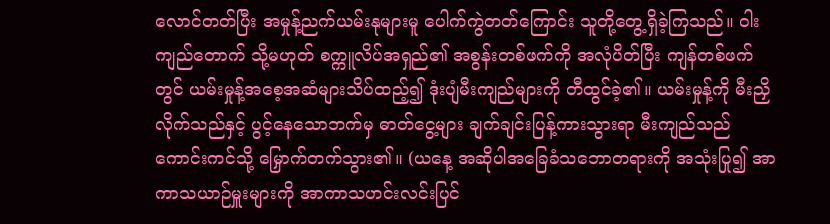လောင်တတ်ပြီး အမှုန့်ညက်ယမ်းနုများမူ ပေါက်ကွဲတတ်ကြောင်း သူတို့တွေ့ရှိခဲ့ကြသည်။ ဝါးကျည်တောက် သို့မဟုတ် စက္ကူလိပ်အရှည်၏ အစွန်းတစ်ဖက်ကို အလုံပိတ်ပြီး ကျန်တစ်ဖက်တွင် ယမ်းမှုန့်အစေ့အဆံများသိပ်ထည့်၍ ဒုံးပျံမီးကျည်များကို တီထွင်ခဲ့၏။ ယမ်းမှုန့်ကို မီးညှိလိုက်သည်နှင့် ပွင့်နေသောဘက်မှ ဓာတ်ငွေ့များ ချက်ချင်းပြန့်ကားသွားရာ မီးကျည်သည် ကောင်းကင်သို့ မြှောက်တက်သွား၏။ (ယနေ့ အဆိုပါအခြေခံသဘောတရားကို အသုံးပြု၍ အာကာသယာဉ်မှူးများကို အာကာသဟင်းလင်းပြင်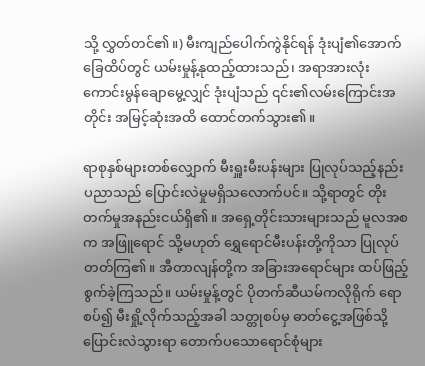သို့ လွှတ်တင်၏။) မီးကျည်ပေါက်ကွဲနိုင်ရန် ဒုံးပျံ၏အောက်ခြေထိပ်တွင် ယမ်းမှုန့်နုထည့်ထားသည်၊ အရာအားလုံး ကောင်းမွန်ချောမွေ့လျှင် ဒုံးပျံသည် ၎င်း၏လမ်းကြောင်းအတိုင်း အမြင့်ဆုံးအထိ ထောင်တက်သွား၏။

ရာစုနှစ်များတစ်လျှောက် မီးရှူးမီးပန်းများ ပြုလုပ်သည့်နည်းပညာသည် ပြောင်းလဲမှုမရှိသလောက်ပင်။ သို့ရာတွင် တိုးတက်မှုအနည်းငယ်ရှိ၏။ အရှေ့တိုင်းသားများသည် မူလအစက အဖြူရောင် သို့မဟုတ် ရွှေရောင်မီးပန်းတို့ကိုသာ ပြုလုပ်တတ်ကြ၏။ အီတာလျန်တို့က အခြားအရောင်များ ထပ်ဖြည့်စွက်ခဲ့ကြသည်။ ယမ်းမှုန့်တွင် ပိုတက်ဆီယမ်ကလိုရိုက် ရောစပ်၍ မီးရှို့လိုက်သည့်အခါ သတ္တုစပ်မှ ဓာတ်ငွေ့အဖြစ်သို့ ပြောင်းလဲသွားရာ တောက်ပသောရောင်စုံများ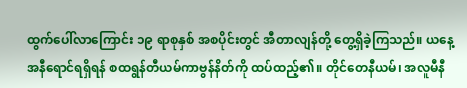ထွက်ပေါ်လာကြောင်း ၁၉ ရာစုနှစ် အစပိုင်းတွင် အီတာလျန်တို့ တွေ့ရှိခဲ့ကြသည်။ ယနေ့ အနီရောင်ရရှိရန် စထရွန်တီယမ်ကာဗွန်နိတ်ကို ထပ်ထည့်၏။ တိုင်တေနီယမ်၊ အလူမီနီ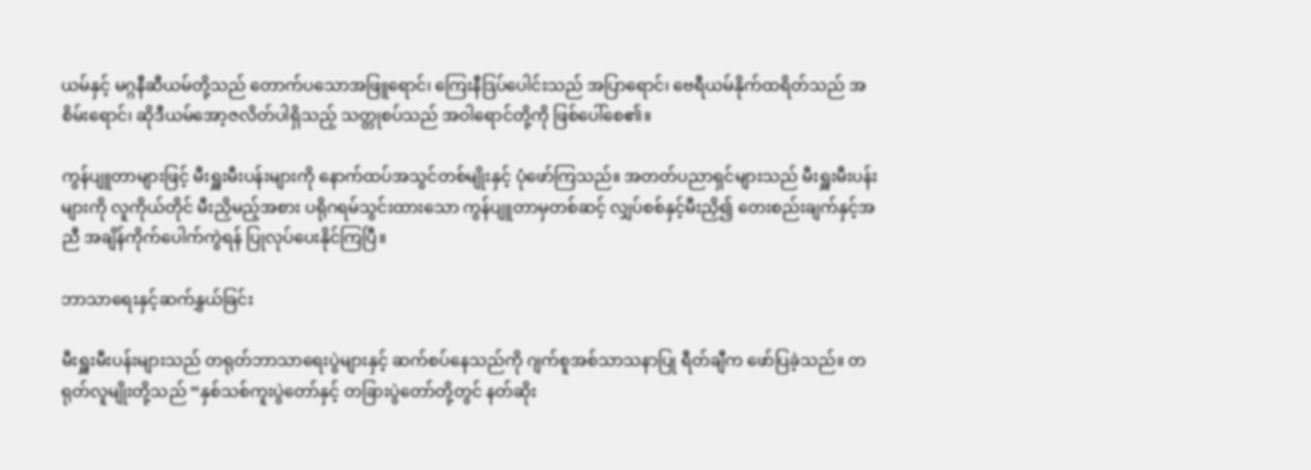ယမ်နှင့် မဂ္ဂနီဆီယမ်တို့သည် တောက်ပသောအဖြူရောင်၊ ကြေးနီဒြပ်ပေါင်းသည် အပြာရောင်၊ ဗေရီယမ်နိုက်ထရိတ်သည် အစိမ်းရောင်၊ ဆိုဒီယမ်အော့ဇလိတ်ပါရှိသည့် သတ္တုစပ်သည် အဝါရောင်တို့ကို ဖြစ်ပေါ်စေ၏။

ကွန်ပျူတာများဖြင့် မီးရှူးမီးပန်းများကို နောက်ထပ်အသွင်တစ်မျိုးနှင့် ပုံဖော်ကြသည်။ အတတ်ပညာရှင်များသည် မီးရှူးမီးပန်းများကို လူကိုယ်တိုင် မီးညှိမည့်အစား ပရိုဂရမ်သွင်းထားသော ကွန်ပျူတာမှတစ်ဆင့် လျှပ်စစ်နှင့်မီးညှိ၍ တေးစည်းချက်နှင့်အညီ အချိန်ကိုက်ပေါက်ကွဲရန် ပြုလုပ်ပေးနိုင်ကြပြီ။

ဘာသာရေးနှင့်ဆက်နွှယ်ခြင်း

မီးရှူးမီးပန်းများသည် တရုတ်ဘာသာရေးပွဲများနှင့် ဆက်စပ်နေသည်ကို ဂျက်စူအစ်သာသနာပြု ရီတ်ချီက ဖော်ပြခဲ့သည်။ တရုတ်လူမျိုးတို့သည် “နှစ်သစ်ကူးပွဲတော်နှင့် တခြားပွဲတော်တို့တွင် နတ်ဆိုး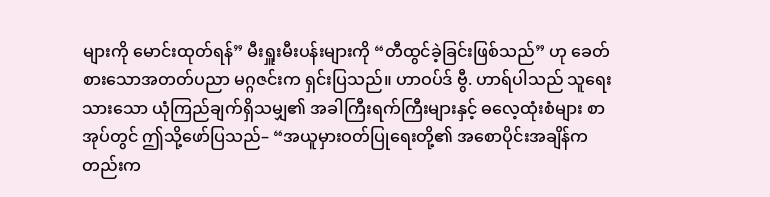များကို မောင်းထုတ်ရန်” မီးရှူးမီးပန်းများကို “တီထွင်ခဲ့ခြင်းဖြစ်သည်” ဟု ခေတ်စားသောအတတ်ပညာ မဂ္ဂဇင်းက ရှင်းပြသည်။ ဟာဝပ်ဒ် ဗွီ. ဟာရ်ပါသည် သူရေးသားသော ယုံကြည်ချက်ရှိသမျှ၏ အခါကြီးရက်ကြီးများနှင့် ဓလေ့ထုံးစံများ စာအုပ်တွင် ဤသို့ဖော်ပြသည်– “အယူမှားဝတ်ပြုရေးတို့၏ အစောပိုင်းအချိန်ကတည်းက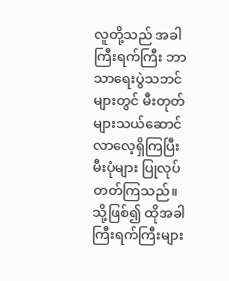လူတို့သည် အခါကြီးရက်ကြီး ဘာသာရေးပွဲသဘင်များတွင် မီးတုတ်များသယ်ဆောင်လာလေ့ရှိကြပြီး မီးပုံများ ပြုလုပ်တတ်ကြသည်။ သို့ဖြစ်၍ ထိုအခါကြီးရက်ကြီးများ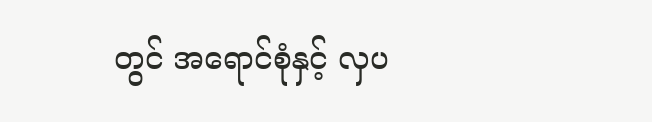တွင် အရောင်စုံနှင့် လှပ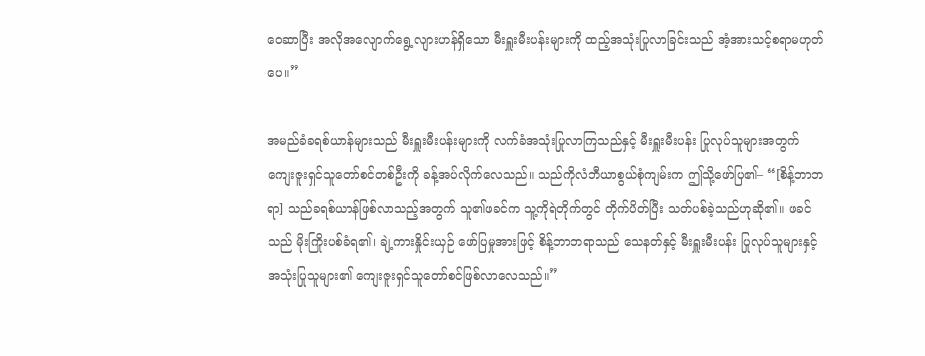ဝေဆာပြီး အလိုအလျောက်ရွေ့လျားဟန်ရှိသော မီးရှူးမီးပန်းများကို ထည့်အသုံးပြုလာခြင်းသည် အံ့အားသင့်စရာမဟုတ်ပေ။”

အမည်ခံခရစ်ယာန်များသည် မီးရှူးမီးပန်းများကို လက်ခံအသုံးပြုလာကြသည်နှင့် မီးရှူးမီးပန်း ပြုလုပ်သူများအတွက် ကျေးဇူးရှင်သူတော်စင်တစ်ဦးကို ခန့်အပ်လိုက်လေသည်။ သည်ကိုလံဘီယာစွယ်စုံကျမ်းက ဤသို့ဖော်ပြ၏– “[စိန့်ဘာဘရာ] သည်ခရစ်ယာန်ဖြစ်လာသည့်အတွက် သူ၏ဖခင်က သူ့ကိုရဲတိုက်တွင် တိုက်ပိတ်ပြီး သတ်ပစ်ခဲ့သည်ဟုဆို၏။ ဖခင်သည် မိုးကြိုးပစ်ခံရ၏၊ ချဲ့ကားနှိုင်းယှဉ် ဖော်ပြမှုအားဖြင့် စိန့်ဘာဘရာသည် သေနတ်နှင့် မီးရှူးမီးပန်း ပြုလုပ်သူများနှင့် အသုံးပြုသူများ၏ ကျေးဇူးရှင်သူတော်စင်ဖြစ်လာလေသည်။”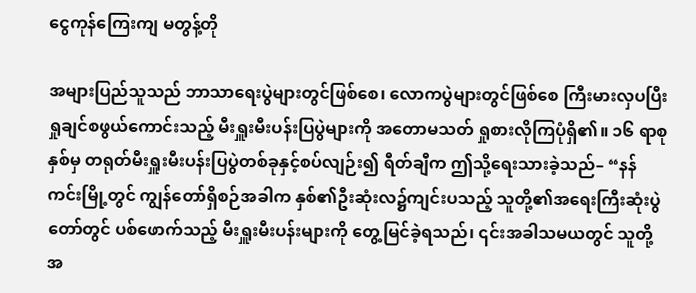ငွေကုန်ကြေးကျ မတွန့်တို

အများပြည်သူသည် ဘာသာရေးပွဲများတွင်ဖြစ်စေ၊ လောကပွဲများတွင်ဖြစ်စေ ကြီးမားလှပပြီး ရှုချင်စဖွယ်ကောင်းသည့် မီးရှူးမီးပန်းပြပွဲများကို အတောမသတ် ရှုစားလိုကြပုံရှိ၏။ ၁၆ ရာစုနှစ်မှ တရုတ်မီးရှူးမီးပန်းပြပွဲတစ်ခုနှင့်စပ်လျဉ်း၍ ရီတ်ချီက ဤသို့ရေးသားခဲ့သည်– “နန်ကင်းမြို့တွင် ကျွန်တော်ရှိစဉ်အခါက နှစ်၏ဦးဆုံးလ၌ကျင်းပသည့် သူတို့၏အရေးကြီးဆုံးပွဲတော်တွင် ပစ်ဖောက်သည့် မီးရှူးမီးပန်းများကို တွေ့မြင်ခဲ့ရသည်၊ ၎င်းအခါသမယတွင် သူတို့အ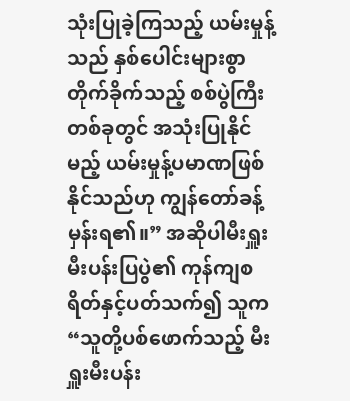သုံးပြုခဲ့ကြသည့် ယမ်းမှုန့်သည် နှစ်ပေါင်းများစွာ တိုက်ခိုက်သည့် စစ်ပွဲကြီးတစ်ခုတွင် အသုံးပြုနိုင်မည့် ယမ်းမှုန့်ပမာဏဖြစ်နိုင်သည်ဟု ကျွန်တော်ခန့်မှန်းရ၏။” အဆိုပါမီးရှူးမီးပန်းပြပွဲ၏ ကုန်ကျစရိတ်နှင့်ပတ်သက်၍ သူက “သူတို့ပစ်ဖောက်သည့် မီးရှူးမီးပန်း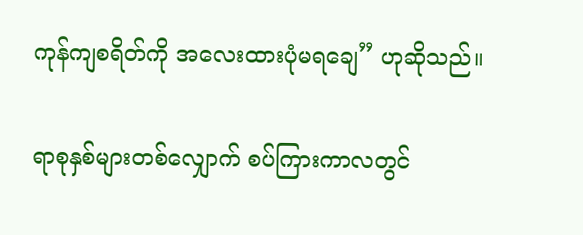ကုန်ကျစရိတ်ကို အလေးထားပုံမရချေ” ဟုဆိုသည်။

ရာစုနှစ်များတစ်လျှောက် စပ်ကြားကာလတွင်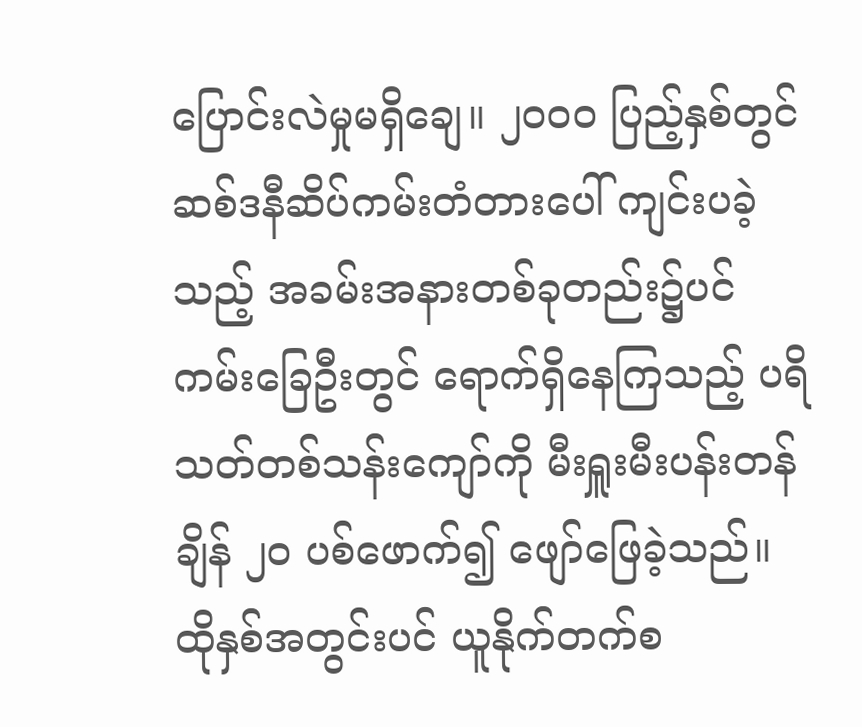ပြောင်းလဲမှုမရှိချေ။ ၂၀၀၀ ပြည့်နှစ်တွင် ဆစ်ဒနီဆိပ်ကမ်းတံတားပေါ် ကျင်းပခဲ့သည့် အခမ်းအနားတစ်ခုတည်း၌ပင် ကမ်းခြေဦးတွင် ရောက်ရှိနေကြသည့် ပရိသတ်တစ်သန်းကျော်ကို မီးရှူးမီးပန်းတန်ချိန် ၂၀ ပစ်ဖောက်၍ ဖျော်ဖြေခဲ့သည်။ ထိုနှစ်အတွင်းပင် ယူနိုက်တက်စ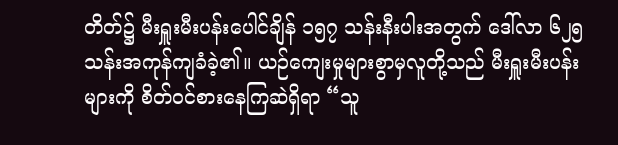တိတ်၌ မီးရှူးမီးပန်းပေါင်ချိန် ၁၅၇ သန်းနီးပါးအတွက် ဒေါ်လာ ၆၂၅ သန်းအကုန်ကျခံခဲ့၏။ ယဉ်ကျေးမှုများစွာမှလူတို့သည် မီးရှူးမီးပန်းများကို စိတ်ဝင်စားနေကြဆဲရှိရာ “သူ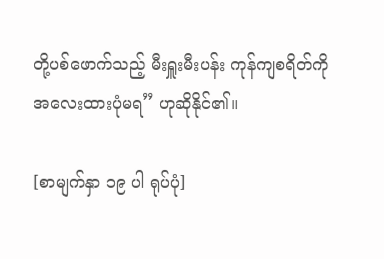တို့ပစ်ဖောက်သည့် မီးရှူးမီးပန်း ကုန်ကျစရိတ်ကို အလေးထားပုံမရ” ဟုဆိုနိုင်၏။

[စာမျက်နှာ ၁၉ ပါ ရုပ်ပုံ]